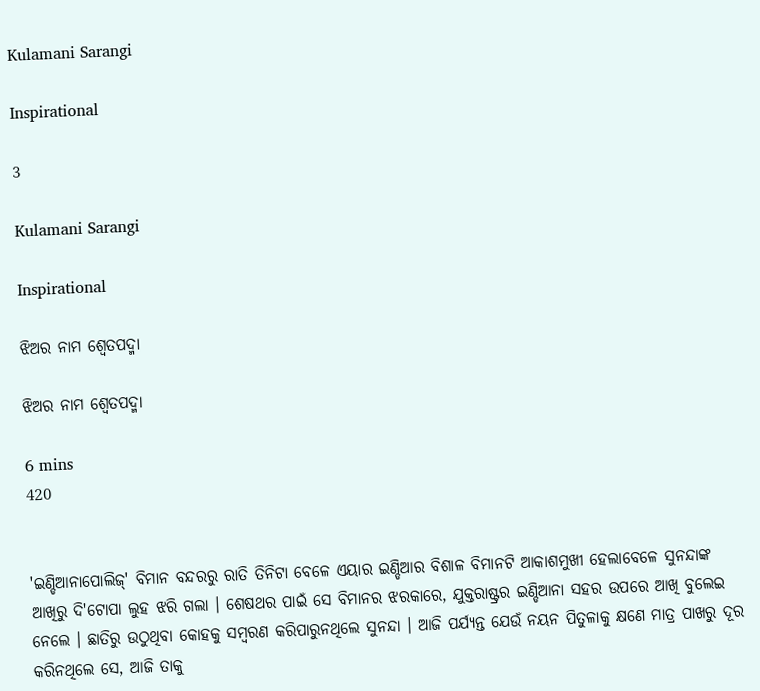Kulamani Sarangi

Inspirational

3

Kulamani Sarangi

Inspirational

ଝିଅର ନାମ ଶ୍ୱେତପଦ୍ମା

ଝିଅର ନାମ ଶ୍ୱେତପଦ୍ମା

6 mins
420


'ଇଣ୍ଡିଆନାପୋଲିଜ୍' ବିମାନ ବନ୍ଦରରୁ ରାତି ତିନିଟା ବେଳେ ଏୟାର ଇଣ୍ଡିଆର ବିଶାଳ ବିମାନଟି ଆକାଶମୁଖୀ ହେଲାବେଳେ ସୁନନ୍ଦାଙ୍କ ଆଖିରୁ ଦି'ଟୋପା ଲୁହ ଝରି ଗଲା । ଶେଷଥର ପାଇଁ ସେ ବିମାନର ଝରକାରେ, ଯୁକ୍ତରାଷ୍ଟ୍ରର ଇଣ୍ଡିଆନା ସହର ଉପରେ ଆଖି ବୁଲେଇ ନେଲେ । ଛାତିରୁ ଉଠୁଥିବା କୋହକୁ ସମ୍ବରଣ କରିପାରୁନଥିଲେ ସୁନନ୍ଦା । ଆଜି ପର୍ଯ୍ୟନ୍ତ ଯେଉଁ ନୟନ ପିତୁଳାକୁ କ୍ଷଣେ ମାତ୍ର ପାଖରୁ ଦୂର କରିନଥିଲେ ସେ, ଆଜି ତାକୁ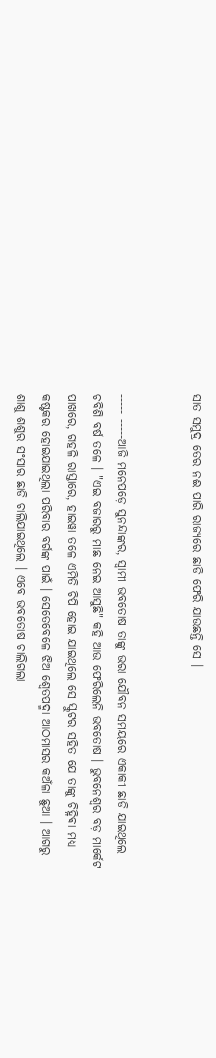ସାତ ସମୁଦ୍ର ତେର ନଈ ପାରି ରାଜ୍ୟରେ ଛାଡି ଫେରି ଯାଉଛନ୍ତି ସେ ।


----- -----ଆଜି ମନେପଡ଼େ ସୁନନ୍ଦାଙ୍କର, ସ୍ୱାମୀ ଭବତୋଷ ତାଙ୍କୁ ଭରା ଯୌବନ ସମୟରେ ଏକାକୀ ଛାଡି ଯାଇଥିଲେ ଚବିଶି ବର୍ଷ ତଳେ । "ଏଇ ବଜାରରୁ ମାଛ ନେଇ ଆସୁଛି" କହି ଆଉ ଫେରିଲେନି ଭବତୋଷ । ଭୁବନେଶ୍ୱର ବଡ଼ ମାର୍କେଟ ପାଖରେ, ଗହଳି ରାସ୍ତାରେ, ହାଇୱା ତଳେ ଏମିତି ଚିପି ହୋଇ ଯାଇଥିଲେ ସେ ସ୍କୁଟର ସହିତ ଯେ ତାଙ୍କୁ ଚିହ୍ନିଵା ମଧ୍ୟ କଷ୍ଟକର ହୋଇଯାଇଥିଲା ପରିବାର ବର୍ଗଙ୍କ ପାଇଁ । ସେତେବେଳେ ଝିଅ ଶ୍ୱେତପଦ୍ମା ଆଠମାସର କଅଁଳା ଛୁଆ । ଆଗରୁ ଶାଶୁ ଶଶୁର ସଂସାର ଛାଡି ଚାଲିଯାଇଥିଲେ । ଏବେ ଭବତୋଷ ଚାଲିଗଲା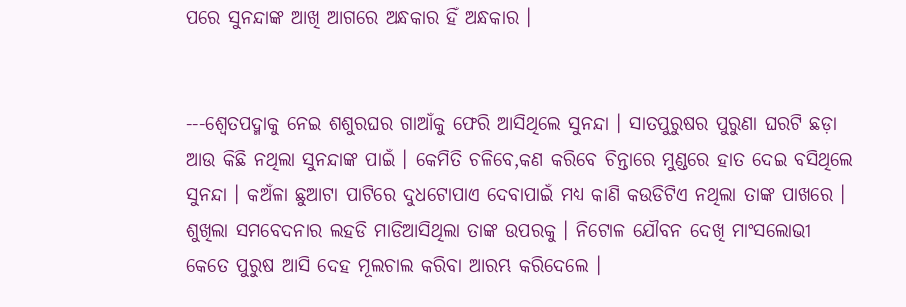ପରେ ସୁନନ୍ଦାଙ୍କ ଆଖି ଆଗରେ ଅନ୍ଧକାର ହିଁ ଅନ୍ଧକାର ।


---ଶ୍ୱେତପଦ୍ମାକୁ ନେଇ ଶଶୁରଘର ଗାଆଁକୁ ଫେରି ଆସିଥିଲେ ସୁନନ୍ଦା । ସାତପୁରୁଷର ପୁରୁଣା ଘରଟି ଛଡ଼ା ଆଉ କିଛି ନଥିଲା ସୁନନ୍ଦାଙ୍କ ପାଇଁ । କେମିତି ଚଳିବେ,କଣ କରିବେ ଚିନ୍ତାରେ ମୁଣ୍ଡରେ ହାତ ଦେଇ ବସିଥିଲେ ସୁନନ୍ଦା । କଅଁଳା ଛୁଆଟା ପାଟିରେ ଦୁଧଟୋପାଏ ଦେବାପାଇଁ ମଧ୍ୟ କାଣି କଉଡିଟିଏ ନଥିଲା ତାଙ୍କ ପାଖରେ । ଶୁଖିଲା ସମବେଦନାର ଲହଡି ମାଡିଆସିଥିଲା ତାଙ୍କ ଉପରକୁ । ନିଟୋଳ ଯୌବନ ଦେଖି ମାଂସଲୋଭୀ କେତେ ପୁରୁଷ ଆସି ଦେହ ମୂଲଚାଲ କରିବା ଆରମ୍ଭ କରିଦେଲେ ।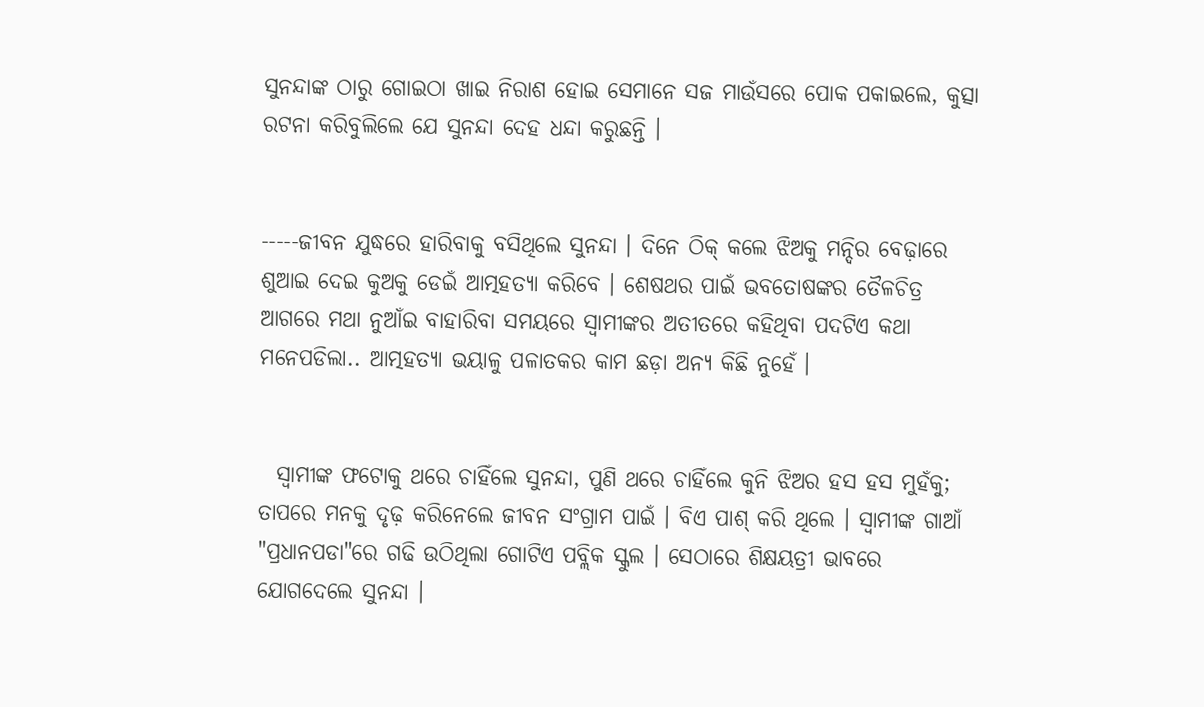ସୁନନ୍ଦାଙ୍କ ଠାରୁ ଗୋଇଠା ଖାଇ ନିରାଶ ହୋଇ ସେମାନେ ସଜ ମାଉଁସରେ ପୋକ ପକାଇଲେ, କୁତ୍ସା ରଟନା କରିବୁଲିଲେ ଯେ ସୁନନ୍ଦା ଦେହ ଧନ୍ଦା କରୁଛନ୍ତି ।


-----ଜୀବନ ଯୁଦ୍ଧରେ ହାରିବାକୁ ବସିଥିଲେ ସୁନନ୍ଦା । ଦିନେ ଠିକ୍ କଲେ ଝିଅକୁ ମନ୍ଦିର ବେଢ଼ାରେ ଶୁଆଇ ଦେଇ କୁଅକୁ ଡେଇଁ ଆତ୍ମହତ୍ୟା କରିବେ । ଶେଷଥର ପାଇଁ ଭବତୋଷଙ୍କର ତୈଳଚିତ୍ର ଆଗରେ ମଥା ନୁଆଁଇ ବାହାରିବା ସମୟରେ ସ୍ୱାମୀଙ୍କର ଅତୀତରେ କହିଥିବା ପଦଟିଏ କଥା ମନେପଡିଲା.. ଆତ୍ମହତ୍ୟା ଭୟାଳୁ ପଳାତକର କାମ ଛଡ଼ା ଅନ୍ୟ କିଛି ନୁହେଁ ।


  ସ୍ୱାମୀଙ୍କ ଫଟୋକୁ ଥରେ ଚାହିଁଲେ ସୁନନ୍ଦା, ପୁଣି ଥରେ ଚାହିଁଲେ କୁନି ଝିଅର ହସ ହସ ମୁହଁକୁ; ତାପରେ ମନକୁ ଦୃଢ଼ କରିନେଲେ ଜୀବନ ସଂଗ୍ରାମ ପାଇଁ । ବିଏ ପାଶ୍ କରି ଥିଲେ । ସ୍ୱାମୀଙ୍କ ଗାଆଁ "ପ୍ରଧାନପଡା"ରେ ଗଢି ଉଠିଥିଲା ଗୋଟିଏ ପବ୍ଲିକ ସ୍କୁଲ । ସେଠାରେ ଶିକ୍ଷୟତ୍ରୀ ଭାବରେ ଯୋଗଦେଲେ ସୁନନ୍ଦା ।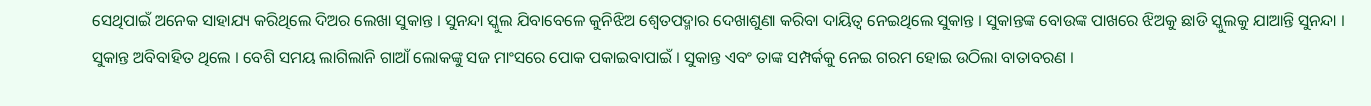ସେଥିପାଇଁ ଅନେକ ସାହାଯ୍ୟ କରିଥିଲେ ଦିଅର ଲେଖା ସୁକାନ୍ତ । ସୁନନ୍ଦା ସ୍କୁଲ ଯିବାବେଳେ କୁନିଝିଅ ଶ୍ୱେତପଦ୍ମାର ଦେଖାଶୁଣା କରିବା ଦାୟିତ୍ୱ ନେଇଥିଲେ ସୁକାନ୍ତ । ସୁକାନ୍ତଙ୍କ ବୋଉଙ୍କ ପାଖରେ ଝିଅକୁ ଛାଡି ସ୍କୁଲକୁ ଯାଆନ୍ତି ସୁନନ୍ଦା । ସୁକାନ୍ତ ଅବିବାହିତ ଥିଲେ । ବେଶି ସମୟ ଲାଗିଲାନି ଗାଆଁ ଲୋକଙ୍କୁ ସଜ ମାଂସରେ ପୋକ ପକାଇବାପାଇଁ । ସୁକାନ୍ତ ଏବଂ ତାଙ୍କ ସମ୍ପର୍କକୁ ନେଇ ଗରମ ହୋଇ ଉଠିଲା ବାତାବରଣ ।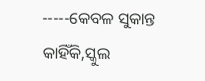-----କେବଳ ସୁକାନ୍ତ କାହିଁକି,ସ୍କୁଲ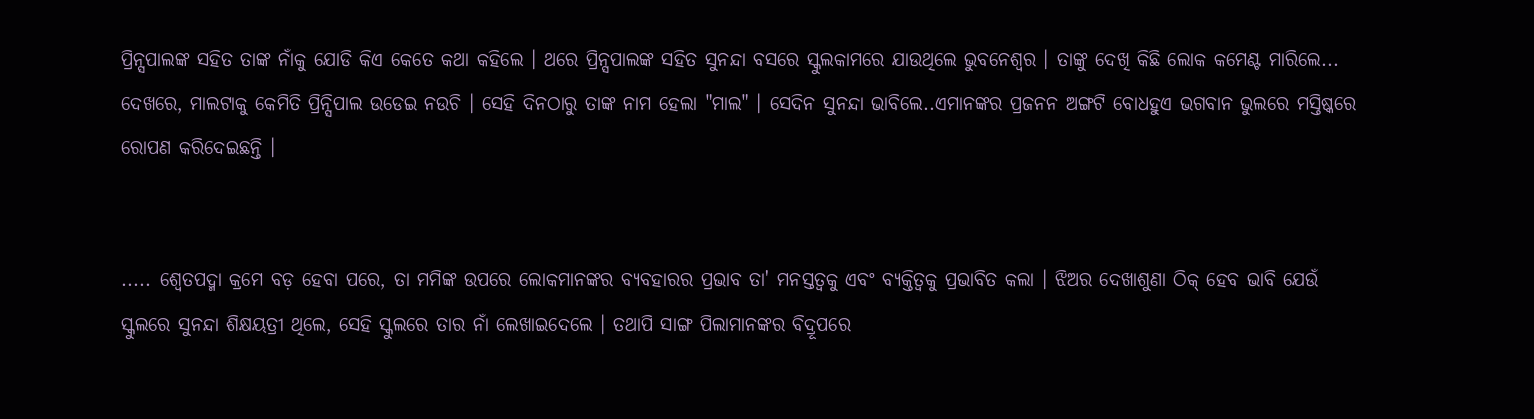ପ୍ରିନ୍ସପାଲଙ୍କ ସହିତ ତାଙ୍କ ନାଁକୁ ଯୋଡି କିଏ କେତେ କଥା କହିଲେ । ଥରେ ପ୍ରିନ୍ସପାଲଙ୍କ ସହିତ ସୁନନ୍ଦା ବସରେ ସ୍କୁଲକାମରେ ଯାଉଥିଲେ ଭୁବନେଶ୍ଵର । ତାଙ୍କୁ ଦେଖି କିଛି ଲୋକ କମେଣ୍ଟ ମାରିଲେ... ଦେଖରେ, ମାଲଟାକୁ କେମିତି ପ୍ରିନ୍ସିପାଲ ଉଡେଇ ନଉଚି । ସେହି ଦିନଠାରୁ ତାଙ୍କ ନାମ ହେଲା "ମାଲ" । ସେଦିନ ସୁନନ୍ଦା ଭାବିଲେ..ଏମାନଙ୍କର ପ୍ରଜନନ ଅଙ୍ଗଟି ବୋଧହୁଏ ଭଗବାନ ଭୁଲରେ ମସ୍ତିଷ୍କରେ ରୋପଣ କରିଦେଇଛନ୍ତି ।


..... ଶ୍ୱେତପଦ୍ମା କ୍ରମେ ବଡ଼ ହେବା ପରେ, ତା ମମିଙ୍କ ଉପରେ ଲୋକମାନଙ୍କର ବ୍ୟବହାରର ପ୍ରଭାବ ତା' ମନସ୍ତତ୍ୱକୁ ଏବଂ ବ୍ୟକ୍ତିତ୍ୱକୁ ପ୍ରଭାବିତ କଲା । ଝିଅର ଦେଖାଶୁଣା ଠିକ୍ ହେବ ଭାବି ଯେଉଁ ସ୍କୁଲରେ ସୁନନ୍ଦା ଶିକ୍ଷୟତ୍ରୀ ଥିଲେ, ସେହି ସ୍କୁଲରେ ତାର ନାଁ ଲେଖାଇଦେଲେ । ତଥାପି ସାଙ୍ଗ ପିଲାମାନଙ୍କର ବିଦ୍ରୂପରେ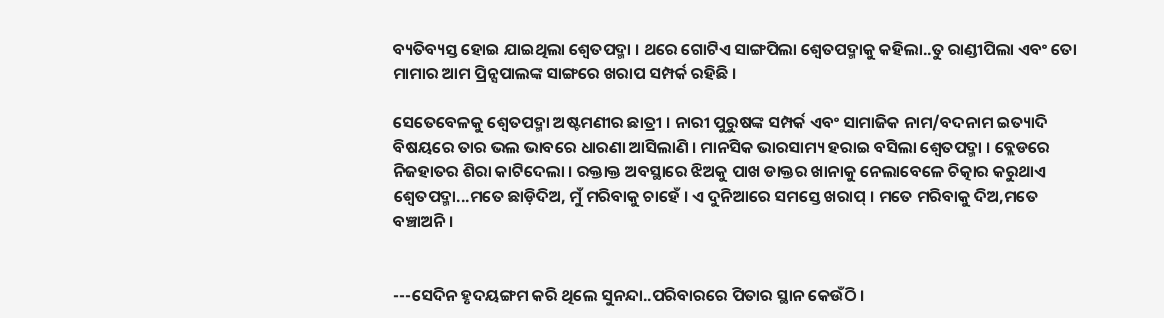ବ୍ୟତିବ୍ୟସ୍ତ ହୋଇ ଯାଇଥିଲା ଶ୍ୱେତପଦ୍ମା । ଥରେ ଗୋଟିଏ ସାଙ୍ଗପିଲା ଶ୍ୱେତପଦ୍ମାକୁ କହିଲା..ତୁ ରାଣ୍ଡୀପିଲା ଏବଂ ତୋ ମାମାର ଆମ ପ୍ରିନ୍ସପାଲଙ୍କ ସାଙ୍ଗରେ ଖରାପ ସମ୍ପର୍କ ରହିଛି ।

ସେତେବେଳକୁ ଶ୍ୱେତପଦ୍ମା ଅଷ୍ଟମଣୀର ଛାତ୍ରୀ । ନାରୀ ପୁରୁଷଙ୍କ ସମ୍ପର୍କ ଏବଂ ସାମାଜିକ ନାମ/ବଦନାମ ଇତ୍ୟାଦି ବିଷୟରେ ତାର ଭଲ ଭାବରେ ଧାରଣା ଆସିଲାଣି । ମାନସିକ ଭାରସାମ୍ୟ ହରାଇ ବସିଲା ଶ୍ୱେତପଦ୍ମା । ବ୍ଲେଡରେ ନିଜହାତର ଶିରା କାଟିଦେଲା । ରକ୍ତାକ୍ତ ଅବସ୍ଥାରେ ଝିଅକୁ ପାଖ ଡାକ୍ତର ଖାନାକୁ ନେଲାବେଳେ ଚିତ୍କାର କରୁଥାଏ ଶ୍ୱେତପଦ୍ମା...ମତେ ଛାଡ଼ିଦିଅ, ମୁଁ ମରିବାକୁ ଚାହେଁ । ଏ ଦୁନିଆରେ ସମସ୍ତେ ଖରାପ୍ । ମତେ ମରିବାକୁ ଦିଅ,ମତେ ବଞ୍ଚାଅନି ।


---ସେଦିନ ହୃଦୟଙ୍ଗମ କରି ଥିଲେ ସୁନନ୍ଦା..ପରିବାରରେ ପିତାର ସ୍ଥାନ କେଉଁଠି ।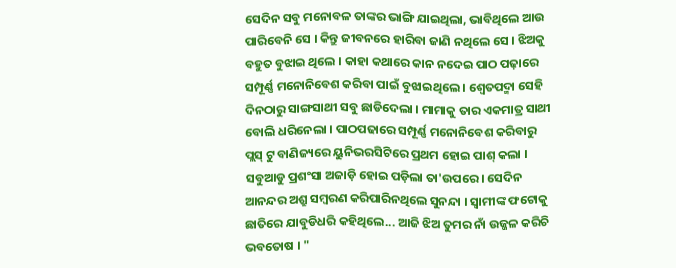ସେଦିନ ସବୁ ମନୋବଳ ତାଙ୍କର ଭାଙ୍ଗି ଯାଇଥିଲା, ଭାବିଥିଲେ ଆଉ ପାରିବେନି ସେ । କିନ୍ତୁ ଜୀବନରେ ହାରିବା ଜାଣି ନଥିଲେ ସେ । ଝିଅକୁ ବହୁତ ବୁଝାଇ ଥିଲେ । କାହା କଥାରେ କାନ ନଦେଇ ପାଠ ପଢ଼ାରେ ସମ୍ପୂର୍ଣ୍ଣ ମନୋନିବେଶ କରିବା ପାଇଁ ବୁଝାଇଥିଲେ । ଶ୍ୱେତପଦ୍ମା ସେହି ଦିନଠାରୁ ସାଙ୍ଗସାଥୀ ସବୁ ଛାଡିଦେଲା । ମାମାକୁ ତାର ଏକମାତ୍ର ସାଥୀ ବୋଲି ଧରିନେଲା । ପାଠପଢାରେ ସମ୍ପୂର୍ଣ୍ଣ ମନୋନିବେଶ କରିବାରୁ ପ୍ଲସ୍ ଟୁ ବାଣିଜ୍ୟରେ ୟୁନିଭରସିଟିରେ ପ୍ରଥମ ହୋଇ ପାଶ୍ କଲା । ସବୁଆଡୁ ପ୍ରଶଂସା ଅଜାଡ଼ି ହୋଇ ପଡ଼ିଲା ତା'ଉପରେ । ସେଦିନ ଆନନ୍ଦର ଅଶ୍ରୁ ସମ୍ବରଣ କରିପାରିନଥିଲେ ସୁନନ୍ଦା । ସ୍ୱାମୀଙ୍କ ଫଟୋକୁ ଛାତିରେ ଯାବୁଡିଧରି କହିଥିଲେ... ଆଜି ଝିଅ ତୁମର ନାଁ ଉଜ୍ଜଳ କରିଚି ଭବତୋଷ । "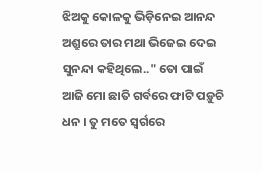ଝିଅକୁ କୋଳକୁ ଭିଡ଼ିନେଇ ଆନନ୍ଦ ଅଶ୍ରୁରେ ତାର ମଥା ଭିଜେଇ ଦେଇ ସୁନନ୍ଦା କହିଥିଲେ.." ତୋ ପାଇଁ ଆଜି ମୋ ଛାତି ଗର୍ବରେ ଫାଟି ପଡ଼ୁଚି ଧନ । ତୁ ମତେ ସ୍ୱର୍ଗରେ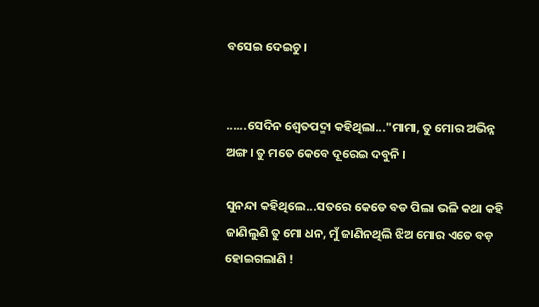ବସେଇ ଦେଇଚୁ ।


......ସେଦିନ ଶ୍ୱେତପଦ୍ମା କହିଥିଲା..."ମାମା, ତୁ ମୋର ଅଭିନ୍ନ ଅଙ୍ଗ । ତୁ ମତେ କେବେ ଦୂରେଇ ଦବୁନି ।

ସୁନନ୍ଦା କହିଥିଲେ...ସତରେ କେଡେ ବଡ ପିଲା ଭଳି କଥା କହି ଜାଣିଲୁଣି ତୁ ମୋ ଧନ, ମୁଁ ଜାଣିନଥିଲି ଝିଅ ମୋର ଏତେ ବଡ଼ ହୋଇଗଲାଣି !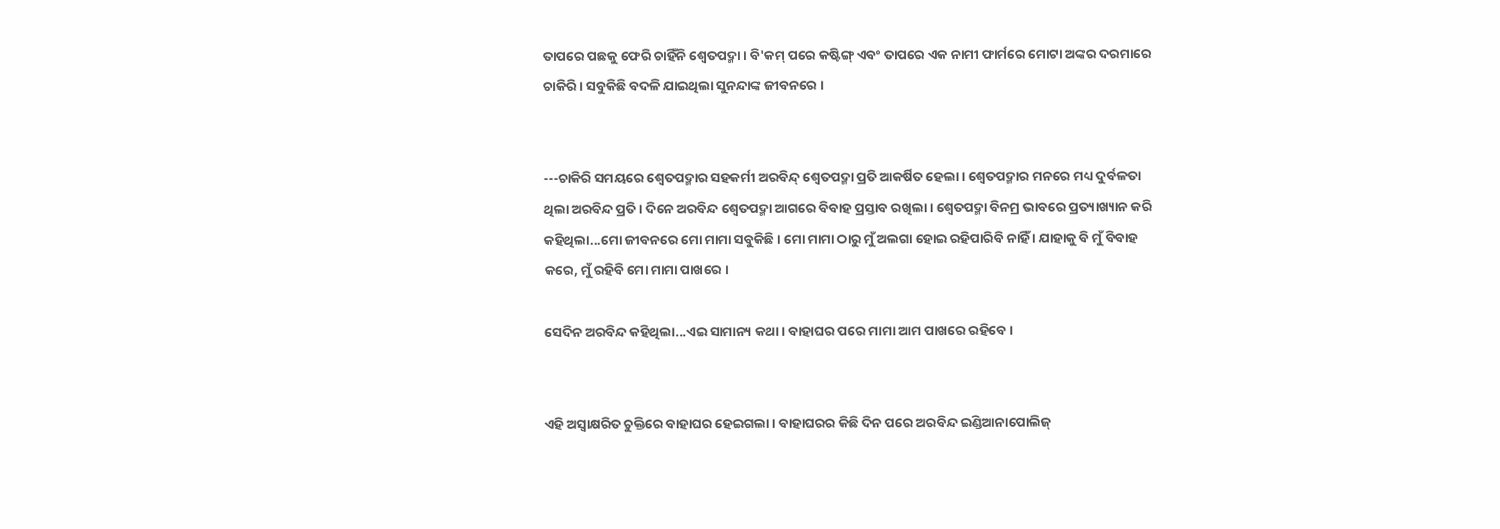ତାପରେ ପଛକୁ ଫେରି ଚାହିଁନି ଶ୍ୱେତପଦ୍ମା । ବି'କମ୍ ପରେ କଷ୍ଟିଙ୍ଗ୍ ଏବଂ ତାପରେ ଏକ ନାମୀ ଫାର୍ମରେ ମୋଟା ଅଙ୍କର ଦରମାରେ ଚାକିରି । ସବୁକିଛି ବଦଳି ଯାଇଥିଲା ସୁନନ୍ଦାଙ୍କ ଜୀବନରେ ।


---ଚାକିରି ସମୟରେ ଶ୍ୱେତପଦ୍ମାର ସହକର୍ମୀ ଅରବିନ୍ଦ୍ ଶ୍ୱେତପଦ୍ମା ପ୍ରତି ଆକର୍ଷିତ ହେଲା । ଶ୍ୱେତପଦ୍ମାର ମନରେ ମଧ୍ୟ ଦୁର୍ବଳତା ଥିଲା ଅରବିନ୍ଦ ପ୍ରତି । ଦିନେ ଅରବିନ୍ଦ ଶ୍ୱେତପଦ୍ମା ଆଗରେ ବିବାହ ପ୍ରସ୍ତାବ ରଖିଲା । ଶ୍ୱେତପଦ୍ମା ବିନମ୍ର ଭାବରେ ପ୍ରତ୍ୟାଖ୍ୟାନ କରି କହିଥିଲା...ମୋ ଜୀବନରେ ମୋ ମାମା ସବୁକିଛି । ମୋ ମାମା ଠାରୁ ମୁଁ ଅଲଗା ହୋଇ ରହିପାରିବି ନାହିଁ । ଯାହାକୁ ବି ମୁଁ ବିବାହ କରେ, ମୁଁ ରହିବି ମୋ ମାମା ପାଖରେ ।

ସେଦିନ ଅରବିନ୍ଦ କହିଥିଲା...ଏଇ ସାମାନ୍ୟ କଥା । ବାହାଘର ପରେ ମାମା ଆମ ପାଖରେ ରହିବେ ।


ଏହି ଅସ୍ୱାକ୍ଷରିତ ଚୁକ୍ତିରେ ବାହାଘର ହେଇଗଲା । ବାହାଘରର କିଛି ଦିନ ପରେ ଅରବିନ୍ଦ ଇଣ୍ଡିଆନାପୋଲିଜ୍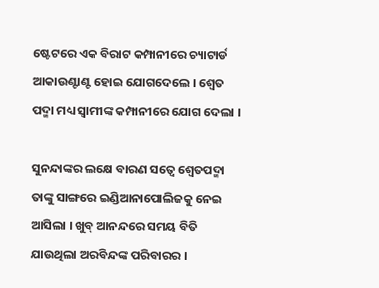ଷ୍ଟେଟରେ ଏକ ବିରାଟ କମ୍ପାନୀରେ ଚ୍ୟାଟାର୍ଡ ଆକାଉଣ୍ଟାଣ୍ଟ ହୋଇ ଯୋଗଦେଲେ । ଶ୍ୱେତ ପଦ୍ମା ମଧ୍ୟ ସ୍ୱାମୀଙ୍କ କମ୍ପାନୀରେ ଯୋଗ ଦେଲା ।

ସୁନନ୍ଦାଙ୍କର ଲକ୍ଷେ ବାରଣ ସତ୍ବେ ଶ୍ୱେତପଦ୍ମା ତାଙ୍କୁ ସାଙ୍ଗରେ ଇଣ୍ଡିଆନାପୋଲିଜକୁ ନେଇ ଆସିଲା । ଖୁବ୍ ଆନନ୍ଦରେ ସମୟ ବିତି ଯାଉଥିଲା ଅରବିନ୍ଦଙ୍କ ପରିବାରର ।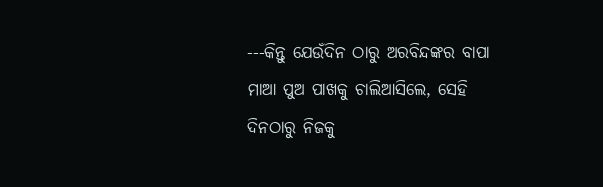---କିନ୍ତୁ ଯେଉଁଦିନ ଠାରୁ ଅରବିନ୍ଦଙ୍କର ବାପା ମାଆ ପୁଅ ପାଖକୁ ଚାଲିଆସିଲେ, ସେହି ଦିନଠାରୁ ନିଜକୁ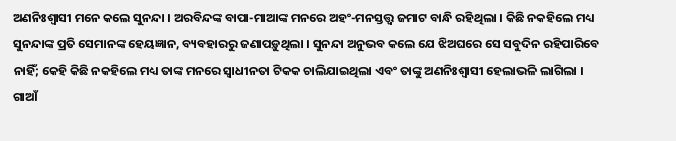ଅଣନିଃଶ୍ୱାସୀ ମନେ କଲେ ସୁନନ୍ଦା । ଅରବିନ୍ଦଙ୍କ ବାପା-ମାଆଙ୍କ ମନରେ‌ ଅହଂ-ମନସ୍ତତ୍ତ୍ୱ ଜମାଟ ବାନ୍ଧି ରହିଥିଲା । କିଛି ନକହିଲେ ମଧ୍ୟ ସୁନନ୍ଦାଙ୍କ ପ୍ରତି ସେମାନଙ୍କ ହେୟଜ୍ଞାନ, ବ୍ୟବହାରରୁ ଜଣାପଡ଼ୁଥିଲା । ସୁନନ୍ଦା ଅନୁଭବ କଲେ ଯେ ଝିଅଘରେ ସେ ସବୁଦିନ ରହିପାରିବେ ନାହିଁ; କେହି କିଛି ନକହିଲେ ମଧ୍ୟ ତାଙ୍କ ମନରେ ସ୍ୱାଧୀନତା ଟିକକ ଚାଲିଯାଇଥିଲା ଏବଂ ତାଙ୍କୁ ଅଣନିଃଶ୍ୱାସୀ ହେଲାଭଳି ଲାଗିଲା । ଗାଆଁ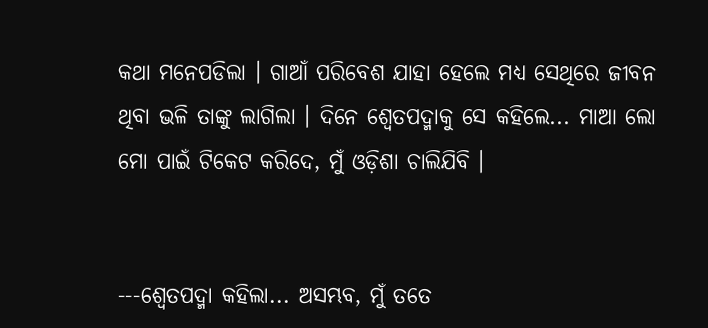କଥା ମନେପଡିଲା । ଗାଆଁ ପରିବେଶ ଯାହା ହେଲେ ମଧ୍ୟ ସେଥିରେ ଜୀବନ ଥିବା ଭଳି ତାଙ୍କୁ ଲାଗିଲା । ଦିନେ ଶ୍ୱେତପଦ୍ମାକୁ ସେ କହିଲେ... ମାଆ ଲୋ ମୋ ପାଇଁ ଟିକେଟ କରିଦେ, ମୁଁ ଓଡ଼ିଶା ଚାଲିଯିବି ।


---ଶ୍ୱେତପଦ୍ମା କହିଲା... ଅସମ୍ଭବ, ମୁଁ ତତେ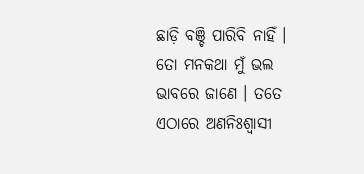ଛାଡ଼ି ବଞ୍ଚି ପାରିବି ନାହିଁ । ତୋ ମନକଥା ମୁଁ ଭଲ ଭାବରେ ଜାଣେ । ତତେ ଏଠାରେ ଅଣନିଃଶ୍ୱାସୀ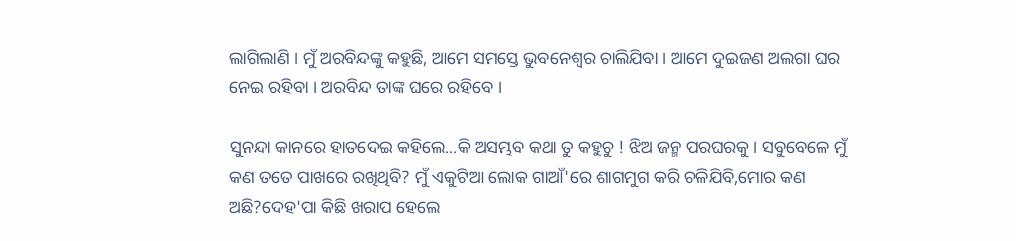ଲାଗିଲାଣି । ମୁଁ ଅରବିନ୍ଦଙ୍କୁ କହୁଛି, ଆମେ ସମସ୍ତେ ଭୁବନେଶ୍ୱର ଚାଲିଯିବା । ଆମେ ଦୁଇଜଣ ଅଲଗା ଘର ନେଇ ରହିବା । ଅରବିନ୍ଦ ତାଙ୍କ ଘରେ ରହିବେ ।

ସୁନନ୍ଦା କାନରେ ହାତଦେଇ କହିଲେ...କି ଅସମ୍ଭବ କଥା ତୁ କହୁଚୁ ! ଝିଅ ଜନ୍ମ ପରଘରକୁ । ସବୁବେଳେ ମୁଁ କଣ ତତେ ପାଖରେ ରଖିଥିବି? ମୁଁ ଏକୁଟିଆ ଲୋକ ଗାଆଁ'ରେ ଶାଗମୁଗ କରି ଚଳିଯିବି,ମୋର କଣ ଅଛି?ଦେହ'ପା କିଛି ଖରାପ ହେଲେ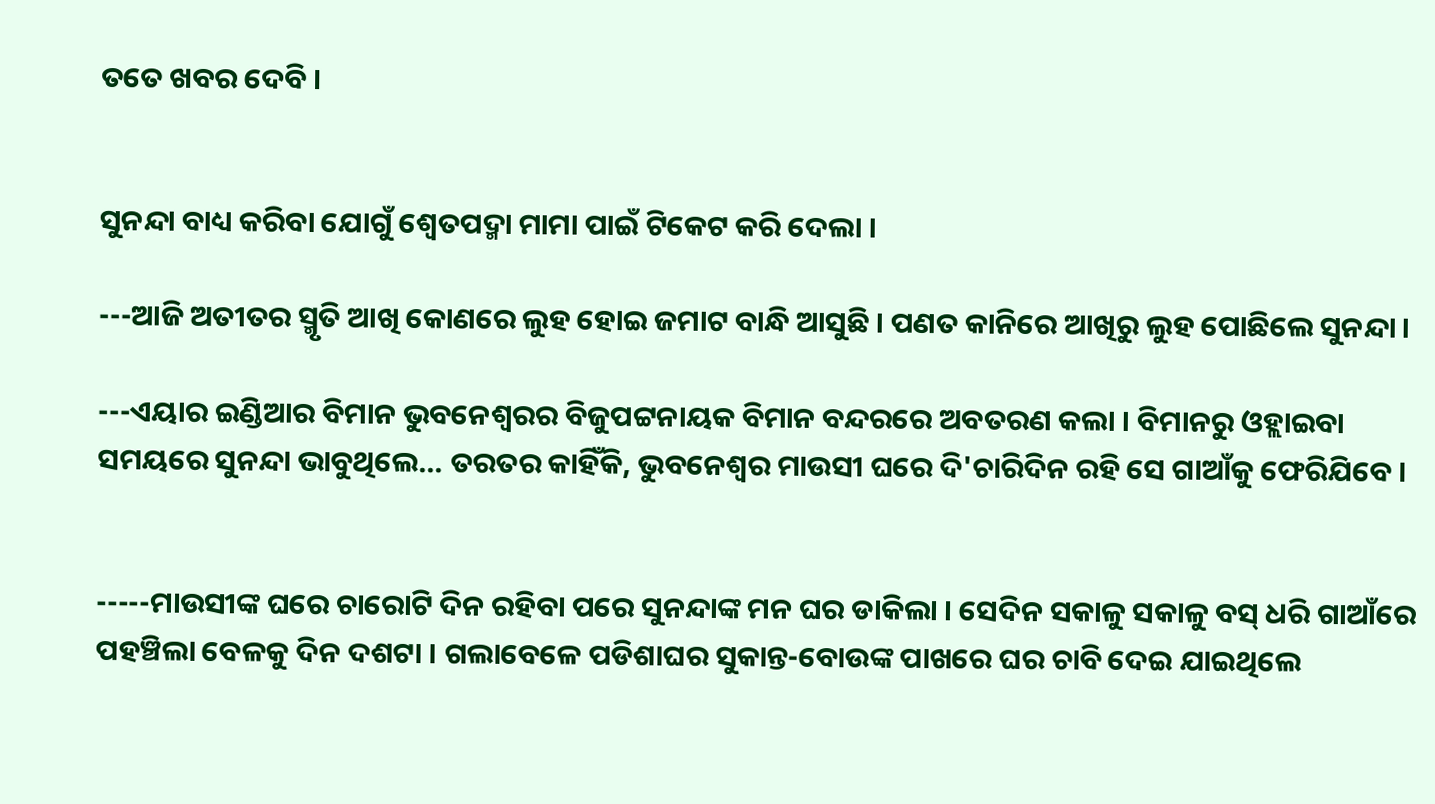ତତେ ଖବର ଦେବି ।


ସୁନନ୍ଦା ବାଧ୍ୟ କରିବା ଯୋଗୁଁ ଶ୍ୱେତପଦ୍ମା ମାମା ପାଇଁ ଟିକେଟ କରି ଦେଲା ।

---ଆଜି ଅତୀତର ସ୍ମୃତି ଆଖି କୋଣରେ ଲୁହ ହୋଇ ଜମାଟ ବାନ୍ଧି ଆସୁଛି । ପଣତ କାନିରେ ଆଖିରୁ ଲୁହ ପୋଛିଲେ ସୁନନ୍ଦା ।

---ଏୟାର ଇଣ୍ଡିଆର ବିମାନ ଭୁବନେଶ୍ୱରର ବିଜୁପଟ୍ଟନାୟକ ବିମାନ ବନ୍ଦରରେ ଅବତରଣ କଲା । ବିମାନରୁ ଓହ୍ଲାଇବା ସମୟରେ ସୁନନ୍ଦା ଭାବୁଥିଲେ... ତରତର କାହିଁକି, ଭୁବନେଶ୍ଵର ମାଉସୀ ଘରେ ଦି'ଚାରିଦିନ ରହି ସେ ଗାଆଁକୁ ଫେରିଯିବେ ।


-----ମାଉସୀଙ୍କ ଘରେ ଚାରୋଟି ଦିନ ରହିବା ପରେ ସୁନନ୍ଦାଙ୍କ ମନ ଘର ଡାକିଲା । ସେଦିନ ସକାଳୁ ସକାଳୁ ବସ୍ ଧରି ଗାଆଁରେ ପହଞ୍ଚିଲା ବେଳକୁ ଦିନ ଦଶଟା । ‌ଗଲାବେଳେ ପଡିଶାଘର ସୁକାନ୍ତ-ବୋଉଙ୍କ ପାଖରେ ଘର ଚାବି ଦେଇ ଯାଇଥିଲେ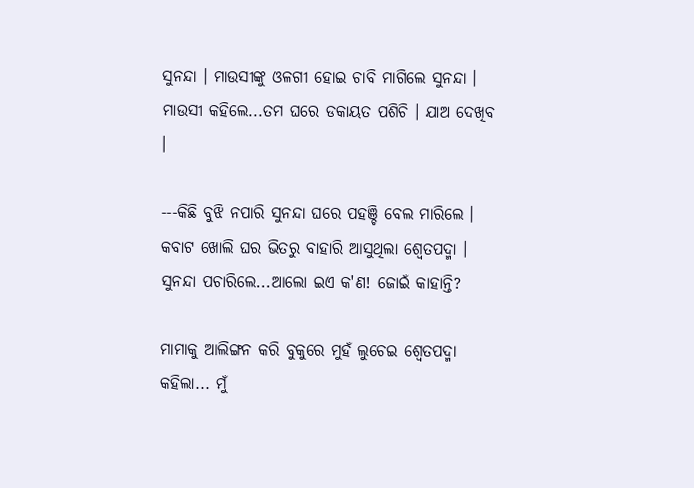ସୁନନ୍ଦା । ମାଉସୀଙ୍କୁ ଓଳଗୀ ହୋଇ ଚାବି ମାଗିଲେ ସୁନନ୍ଦା । ମାଉସୀ କହିଲେ...ତମ ଘରେ ଡକାୟତ ପଶିଚି । ଯାଅ ଦେଖିବ ।

---କିଛି ବୁଝି ନପାରି ସୁନନ୍ଦା ଘରେ ପହଞ୍ଚି ବେଲ ମାରିଲେ । କବାଟ ଖୋଲି ଘର ଭିତରୁ ବାହାରି ଆସୁଥିଲା ଶ୍ୱେତପଦ୍ମା । ସୁନନ୍ଦା ପଚାରିଲେ...ଆଲୋ ଇଏ କ'ଣ! ଜୋଇଁ କାହାନ୍ତି?

ମାମାକୁ ଆଲିଙ୍ଗନ କରି ବୁକୁରେ ମୁହଁ ଲୁଚେଇ ଶ୍ୱେତପଦ୍ମା କହିଲା... ମୁଁ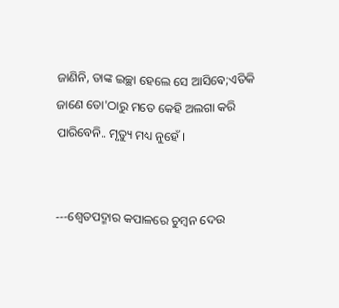ଜାଣିନି, ତାଙ୍କ ଇଚ୍ଛା ହେଲେ ସେ ଆସିଵେ;ଏତିକି ଜାଣେ ତୋ'ଠାରୁ ମତେ କେହି ଅଲଗା କରି ପାରିବେନି.. ମୃତ୍ୟୁ ମଧ୍ୟ ନୁହେଁ ।


---ଶ୍ୱେତପଦ୍ମାର କପାଳରେ ଚୁମ୍ବନ ଦେଉ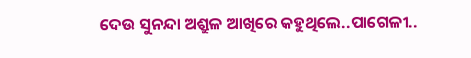ଦେଉ ସୁନନ୍ଦା ଅଶ୍ରୁଳ ଆଖିରେ କହୁଥିଲେ..ପାଗେଳୀ..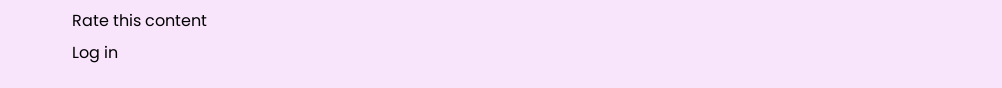Rate this content
Log in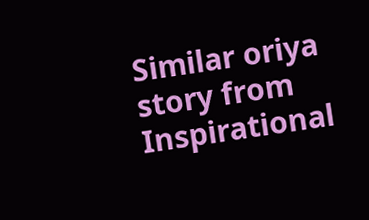Similar oriya story from Inspirational